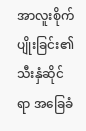အာလူးစိုက်ပျိုးခြင်း၏ သီးနှံဆိုင်ရာ အခြေခံ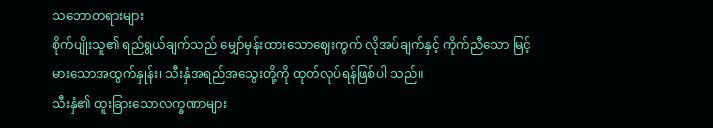သဘောတရားများ
စိုက်ပျိုးသူ၏ ရည်ရွယ်ချက်သည် မျှော်မှန်းထားသောဈေးကွက် လိုအပ်ချက်နှင့် ကိုက်ညီသော မြင့်မားသောအထွက်နှုန်း၊ သီးနှံအရည်အသွေးတို့ကို ထုတ်လုပ်ရန်ဖြစ်ပါ သည်။
သီးနှံ၏ ထူးခြားသောလက္ခဏာများ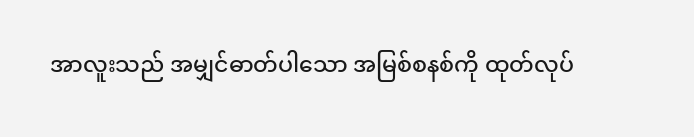အာလူးသည် အမျှင်ဓာတ်ပါသော အမြစ်စနစ်ကို ထုတ်လုပ်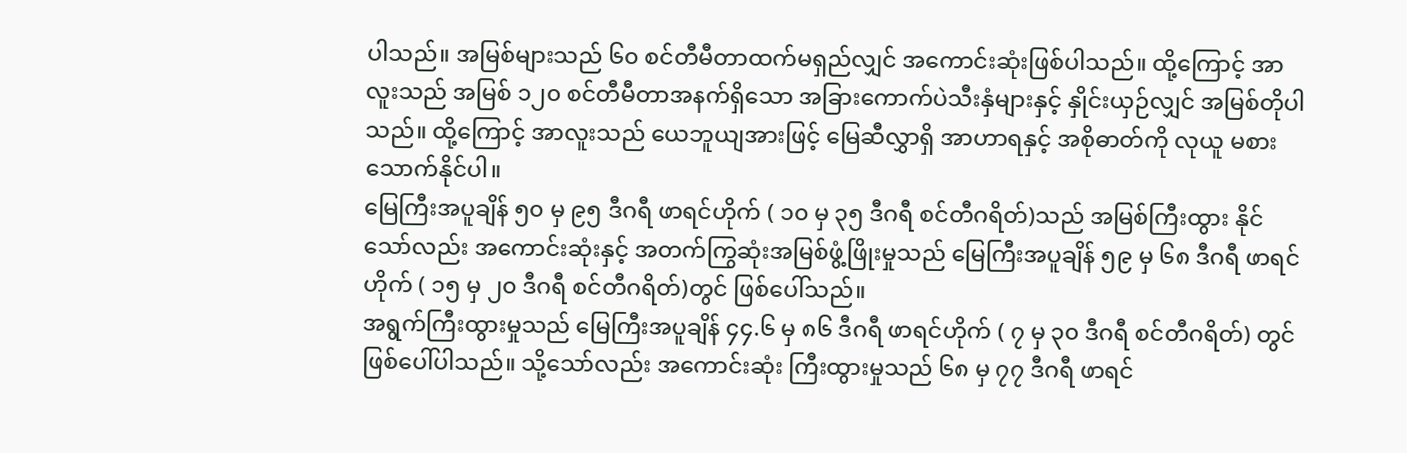ပါသည်။ အမြစ်များသည် ၆၀ စင်တီမီတာထက်မရှည်လျှင် အကောင်းဆုံးဖြစ်ပါသည်။ ထို့ကြောင့် အာလူးသည် အမြစ် ၁၂၀ စင်တီမီတာအနက်ရှိသော အခြားကောက်ပဲသီးနှံများနှင့် နှိုင်းယှဉ်လျှင် အမြစ်တိုပါသည်။ ထို့ကြောင့် အာလူးသည် ယေဘူယျအားဖြင့် မြေဆီလွှာရှိ အာဟာရနှင့် အစိုဓာတ်ကို လုယူ မစားသောက်နိုင်ပါ။
မြေကြီးအပူချိန် ၅၀ မှ ၉၅ ဒီဂရီ ဖာရင်ဟိုက် ( ၁၀ မှ ၃၅ ဒီဂရီ စင်တီဂရိတ်)သည် အမြစ်ကြီးထွား နိုင်သော်လည်း အကောင်းဆုံးနှင့် အတက်ကြွဆုံးအမြစ်ဖွံ့ဖြိုးမှုသည် မြေကြီးအပူချိန် ၅၉ မှ ၆၈ ဒီဂရီ ဖာရင်ဟိုက် ( ၁၅ မှ ၂၀ ဒီဂရီ စင်တီဂရိတ်)တွင် ဖြစ်ပေါ်သည်။
အရွက်ကြီးထွားမှုသည် မြေကြီးအပူချိန် ၄၄.၆ မှ ၈၆ ဒီဂရီ ဖာရင်ဟိုက် ( ၇ မှ ၃၀ ဒီဂရီ စင်တီဂရိတ်) တွင် ဖြစ်ပေါ်ပါသည်။ သို့သော်လည်း အကောင်းဆုံး ကြီးထွားမှုသည် ၆၈ မှ ၇၇ ဒီဂရီ ဖာရင်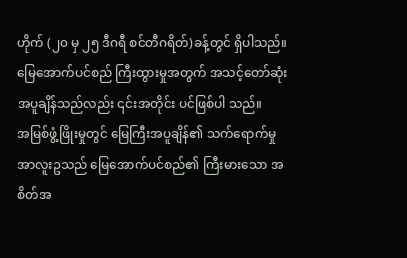ဟိုက် (၂၀ မှ ၂၅ ဒီဂရီ စင်တီဂရိတ်)ခန့်တွင် ရှိပါသည်။ မြေအောက်ပင်စည် ကြီးထွားမှုအတွက် အသင့်တော်ဆုံးအပူချိန်သည်လည်း ၎င်းအတိုင်း ပင်ဖြစ်ပါ သည်။
အမြစ်ဖွံ့ဖြိုးမှုတွင် မြေကြီးအပူချိန်၏ သက်ရောက်မှု
အာလူးဥသည် မြေအောက်ပင်စည်၏ ကြီးမားသော အစိတ်အ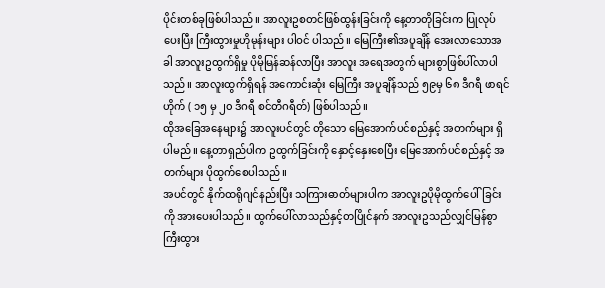ပိုင်းတစ်ခုဖြစ်ပါသည်။ အာလူးဥစတင်ဖြစ်ထွန်းခြင်းကို နေ့တာတိုခြင်းက ပြုလုပ်ပေးပြီး ကြီးထွားမှုဟိုမုန်းများ ပါဝင် ပါသည်။ မြေကြီး၏အပူချိန် အေးလာသောအခါ အာလူးဥထွက်ရှိမှု ပိုမိုမြန်ဆန်လာပြီး အာလူး အရေအတွက် များစွာဖြစ်ပါ်လာပါသည်။ အာလူးထွက်ရှိရန် အကောင်းဆုံး မြေကြီး အပူချိန်သည် ၅၉မှ ၆၈ ဒီဂရီ ဖာရင်ဟိုက် ( ၁၅ မှ ၂၀ ဒီဂရီ စင်တီဂရီတ်) ဖြစ်ပါသည်။
ထိုအခြေအနေများ၌ အာလူးပင်တွင် တိုသော မြေအောက်ပင်စည်နှင့် အတက်များ ရှိပါမည်။ နေ့တာရှည်ပါက ဥထွက်ခြင်းကို နှောင့်နှေးစေပြီး မြေအောက်ပင်စည်နှင့် အတက်များ ပိုထွက်စေပါသည်။
အပင်တွင် နိုက်ထရိုဂျင်နည်းပြီး သကြားဓာတ်များပါက အာလူးဥပိုမိုထွက်ပေါ်ခြင်းကို အားပေးပါသည်။ ထွက်ပေါ်လာသည်နှင့်တပြိုင်နက် အာလူးဥသည်လျှင်မြန်စွာကြီးထွား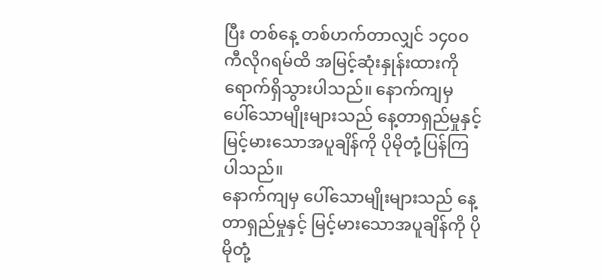ပြီး တစ်နေ့ တစ်ဟက်တာလျှင် ၁၄၀၀ ကီလိုဂရမ်ထိ အမြင့်ဆုံးနှုန်းထားကို ရောက်ရှိသွားပါသည်။ နောက်ကျမှ ပေါ်သောမျိုးများသည် နေ့တာရှည်မှုနှင့် မြင့်မားသောအပူချိန်ကို ပိုမိုတုံ့ပြန်ကြပါသည်။
နောက်ကျမှ ပေါ်သောမျိုးများသည် နေ့တာရှည်မှုနှင့် မြင့်မားသောအပူချိန်ကို ပိုမိုတုံ့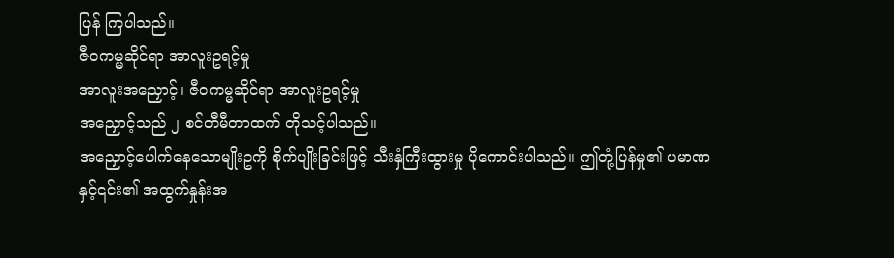ပြန် ကြပါသည်။
ဇီဝကမ္မဆိုင်ရာ အာလူးဥရင့်မှု
အာလူးအညှောင့်၊ ဇီဝကမ္မဆိုင်ရာ အာလူးဥရင့်မှု
အညှောင့်သည် ၂ စင်တီမီတာထက် တိုသင့်ပါသည်။
အညှောင့်ပေါက်နေသောမျိုးဥကို စိုက်ပျိုးခြင်းဖြင့် သီးနှံကြီးထွားမှု ပိုကောင်းပါသည်။ ဤတုံ့ပြန်မှု၏ ပမာဏနှင့်၎င်း၏ အထွက်နှုန်းအ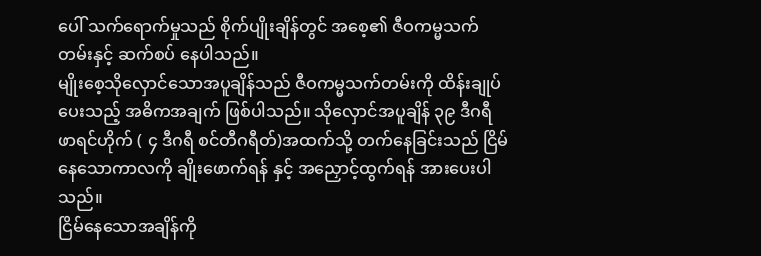ပေါ် သက်ရောက်မှုသည် စိုက်ပျိုးချိန်တွင် အစေ့၏ ဇီဝကမ္မသက်တမ်းနှင့် ဆက်စပ် နေပါသည်။
မျိုးစေ့သိုလှောင်သောအပူချိန်သည် ဇီဝကမ္မသက်တမ်းကို ထိန်းချုပ်ပေးသည့် အဓိကအချက် ဖြစ်ပါသည်။ သိုလှောင်အပူချိန် ၃၉ ဒီဂရီ ဖာရင်ဟိုက် ( ၄ ဒီဂရီ စင်တီဂရီတ်)အထက်သို့ တက်နေခြင်းသည် ငြိမ်နေသောကာလကို ချိုးဖောက်ရန် နှင့် အညှောင့်ထွက်ရန် အားပေးပါသည်။
ငြိမ်နေသောအချိန်ကို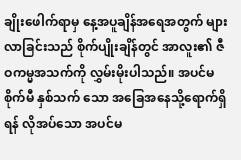ချိုးဖေါက်ရာမှ နေ့အပူချိန်အရေအတွက် များလာခြင်းသည် စိုက်ပျိုးချိန်တွင် အာလူး၏ ဇီဝကမ္မအသက်ကို လွှမ်းမိုးပါသည်။ အပင်မစိုက်မီ နှစ်သက် သော အခြေအနေသို့ရောက်ရှိရန် လိုအပ်သော အပင်မ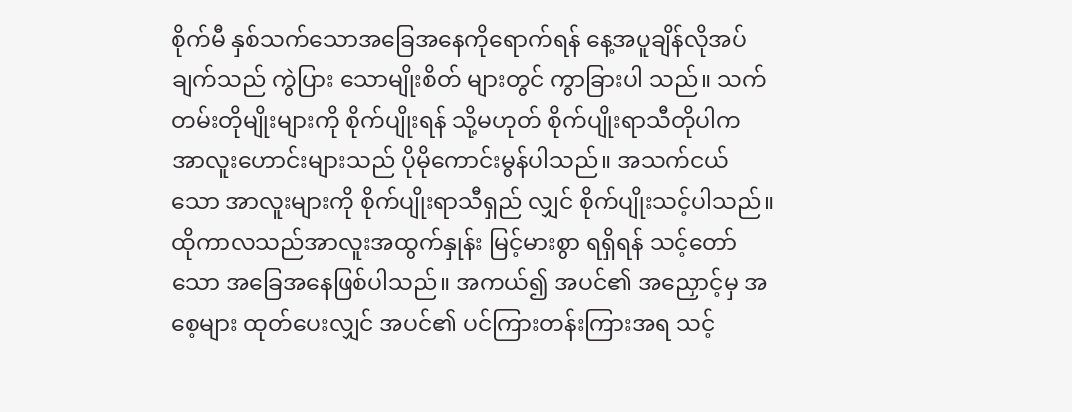စိုက်မီ နှစ်သက်သောအခြေအနေကိုရောက်ရန် နေ့အပူချိန်လိုအပ်ချက်သည် ကွဲပြား သောမျိုးစိတ် များတွင် ကွာခြားပါ သည်။ သက်တမ်းတိုမျိုးများကို စိုက်ပျိုးရန် သို့မဟုတ် စိုက်ပျိုးရာသီတိုပါက အာလူးဟောင်းများသည် ပိုမိုကောင်းမွန်ပါသည်။ အသက်ငယ်သော အာလူးများကို စိုက်ပျိုးရာသီရှည် လျှင် စိုက်ပျိုးသင့်ပါသည်။ ထိုကာလသည်အာလူးအထွက်နှုန်း မြင့်မားစွာ ရရှိရန် သင့်တော်သော အခြေအနေဖြစ်ပါသည်။ အကယ်၍ အပင်၏ အညှောင့်မှ အစေ့များ ထုတ်ပေးလျှင် အပင်၏ ပင်ကြားတန်းကြားအရ သင့်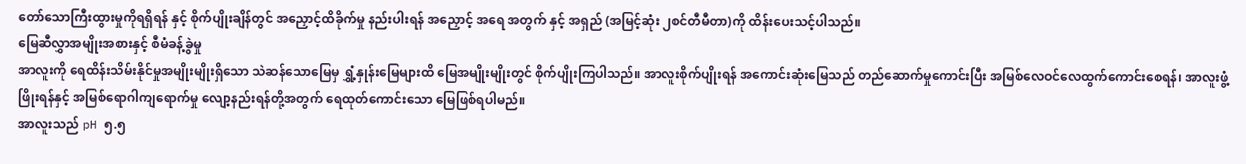တော်သောကြီးထွားမှုကိုရရှိရန် နှင့် စိုက်ပျိုးချိန်တွင် အညှောင့်ထိခိုက်မှု နည်းပါးရန် အညှောင့် အရေ အတွက် နှင့် အရှည် (အမြင့်ဆုံး ၂စင်တီမီတာ)ကို ထိန်းပေးသင့်ပါသည်။
မြေဆီလွှာအမျိုးအစားနှင့် စီမံခန့်ခွဲမှု
အာလူးကို ရေထိန်းသိမ်းနိုင်မှုအမျိုးမျိုးရှိသော သဲဆန်သောမြေမှ ရွှံ့နှုန်းမြေများထိ မြေအမျိုးမျိုးတွင် စိုက်ပျိုးကြပါသည်။ အာလူးစိုက်ပျိုးရန် အကောင်းဆုံးမြေသည် တည်ဆောက်မှုကောင်းပြီး အမြစ်လေဝင်လေထွက်ကောင်းစေရန်၊ အာလူးဖွံ့ဖြိုးရန်နှင့် အမြစ်ရောဂါကျရောက်မှု လျော့နည်းရန်တို့အတွက် ရေထုတ်ကောင်းသော မြေဖြစ်ရပါမည်။
အာလူးသည် pH ၅.၅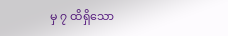မှ ၇ ထိရှိသော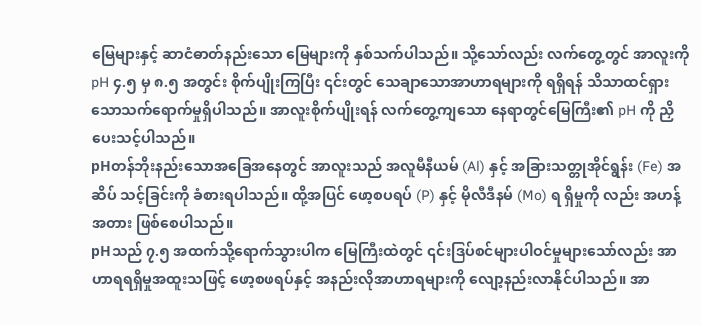မြေများနှင့် ဆာငံဓာတ်နည်းသော မြေများကို နှစ်သက်ပါသည်။ သို့သော်လည်း လက်တွေ့တွင် အာလူးကို pH ၄.၅ မှ ၈.၅ အတွင်း စိုက်ပျိုးကြပြီး ၎င်းတွင် သေချာသောအာဟာရများကို ရရှိရန် သိသာထင်ရှားသောသက်ရောက်မှုရှိပါသည်။ အာလူးစိုက်ပျိုးရန် လက်တွေ့ကျသော နေရာတွင်မြေကြီး၏ pH ကို ညှိပေးသင့်ပါသည်။
pHတန်ဘိုးနည်းသောအခြေအနေတွင် အာလူးသည် အလူမီနီယမ် (Al) နှင့် အခြားသတ္တုအိုင်ရွန်း (Fe) အဆိပ် သင့်ခြင်းကို ခံစားရပါသည်။ ထို့အပြင် ဖော့စပရပ် (P) နှင့် မိုလီဒီနမ် (Mo) ရ ရှိမှုကို လည်း အဟန့်အတား ဖြစ်စေပါသည်။
pHသည် ၇.၅ အထက်သို့ရောက်သွားပါက မြေကြီးထဲတွင် ၎င်းဒြပ်စင်များပါဝင်မှုများသော်လည်း အာဟာရရရှိမှုအထူးသဖြင့် ဖော့စဖရပ်နှင့် အနည်းလိုအာဟာရများကို လျော့နည်းလာနိုင်ပါသည်။ အာ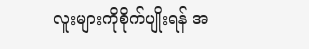လူးများကိုစိုက်ပျိုးရန် အ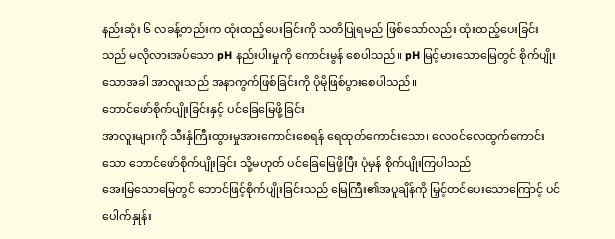နည်းဆုံး ၆ လခန့်တည်းက ထုံးထည့်ပေးခြင်းကို သတိပြုရမည် ဖြစ်သော်လည်း ထုံးထည့်ပေးခြင်းသည် မလိုလားအပ်သော pH နည်းပါးမှုကို ကောင်းမွန် စေပါသည်။ pH မြင့်မားသောမြေတွင် စိုက်ပျိုးသောအခါ အာလူးသည် အနာကွက်ဖြစ်ခြင်းကို ပိုမိုဖြစ်ပွားစေပါသည်။
ဘောင်ဖော်စိုက်ပျိုးခြင်းနှင့် ပင်ခြေမြေဖို့ခြင်း
အာလူးများကို သီးနှံကြီးထွားမှုအားကောင်းစေရန် ရေထုတ်ကောင်းသော၊ လေဝင်လေထွက်ကောင်းသော ဘောင်ဖော်စိုက်ပျိုးခြင်း သို့မဟုတ် ပင်ခြေမြေဖို့ပြီး ပုံမှန် စိုက်ပျိုးကြပါသည်
အေးမြသောမြေတွင် ဘောင်ဖြင့်စိုက်ပျိုးခြင်းသည် မြေကြီး၏အပူချိန်ကို မြှင့်တင်ပေးသောကြောင့် ပင်ပေါက်နှုန်း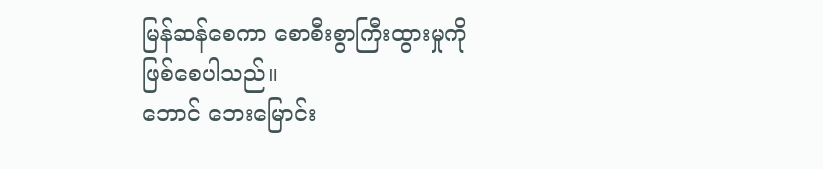မြန်ဆန်စေကာ စောစီးစွာကြီးထွားမှုကို ဖြစ်စေပါသည်။
ဘောင် ဘေးမြောင်း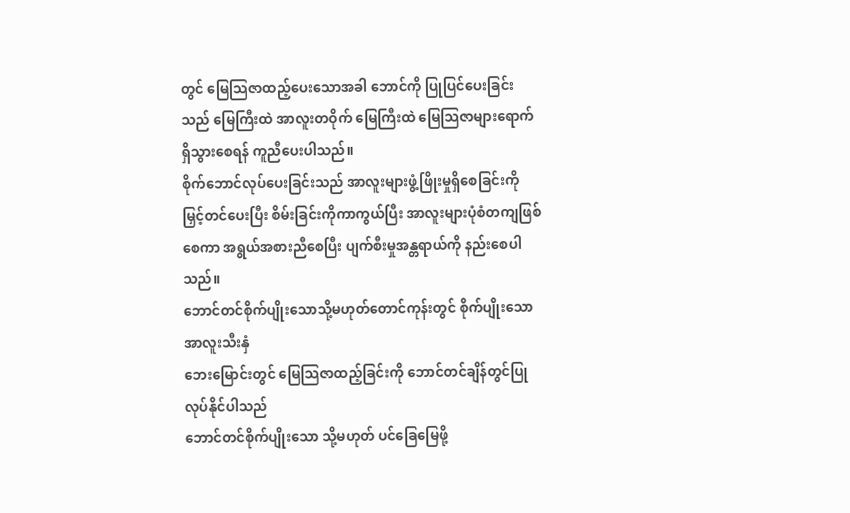တွင် မြေသြဇာထည့်ပေးသောအခါ ဘောင်ကို ပြုပြင်ပေးခြင်းသည် မြေကြီးထဲ အာလူးတဝိုက် မြေကြီးထဲ မြေသြဇာများရောက်ရှိသွားစေရန် ကူညီပေးပါသည်။
စိုက်ဘောင်လုပ်ပေးခြင်းသည် အာလူးများဖွံ့ဖြိုးမှုရှိစေခြင်းကို မြှင့်တင်ပေးပြီး စိမ်းခြင်းကိုကာကွယ်ပြီး အာလူးများပုံစံတကျဖြစ်စေကာ အရွယ်အစားညီစေပြီး ပျက်စီးမှုအန္တရာယ်ကို နည်းစေပါသည်။
ဘောင်တင်စိုက်ပျိုးသောသို့မဟုတ်တောင်ကုန်းတွင် စိုက်ပျိုးသော အာလူးသီးနှံ
ဘေးမြောင်းတွင် မြေသြဇာထည့်ခြင်းကို ဘောင်တင်ချိန်တွင်ပြုလုပ်နိုင်ပါသည်
ဘောင်တင်စိုက်ပျိုးသော သို့မဟုတ် ပင်ခြေမြေဖို့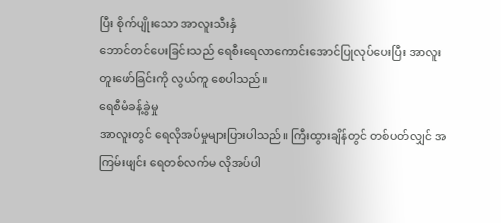ပြီး စိုက်ပျိုးသော အာလူးသီးနှံ
ဘောင်တင်ပေးခြင်းသည် ရေစီးရေလာကောင်းအောင်ပြုလုပ်ပေးပြီး အာလူးတူးဖော်ခြင်းကို လွယ်ကူ စေပါသည်။
ရေစီမံခန့်ခွဲမှု
အာလူးတွင် ရေလိုအပ်မှုများပြားပါသည်။ ကြီးထွားချိန်တွင် တစ်ပတ်လျှင် အကြမ်းဖျင်း ရေတစ်လက်မ လိုအပ်ပါ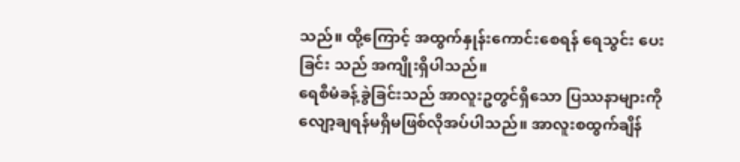သည်။ ထို့ကြောင့် အထွက်နှုန်းကောင်းစေရန် ရေသွင်း ပေးခြင်း သည် အကျိုးရှိပါသည်။
ရေစီမံခန့်ခွဲခြင်းသည် အာလူးဥတွင်ရှိသော ပြဿနာများကို လျော့ချရန်မရှိမဖြစ်လိုအပ်ပါသည်။ အာလူးစထွက်ချိန်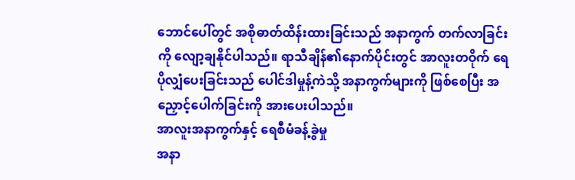ဘောင်ပေါ်တွင် အစိုဓာတ်ထိန်းထားခြင်းသည် အနာကွက် တက်လာခြင်း ကို လျော့ချနိုင်ပါသည်။ ရာသီချိန်၏နောက်ပိုင်းတွင် အာလူးတဝိုက် ရေပိုလျှံပေးခြင်းသည် ပေါင်ဒါမှုန့်ကဲသို့ အနာကွက်များကို ဖြစ်စေပြီး အညှောင့်ပေါက်ခြင်းကို အားပေးပါသည်။
အာလူးအနာကွက်နှင့် ရေစီမံခန့်ခွဲမှု
အနာ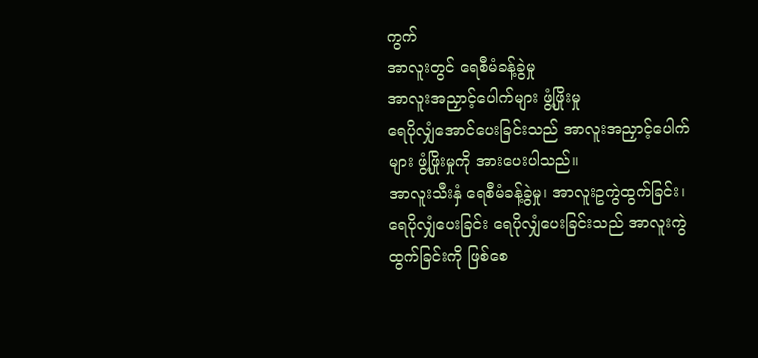ကွက်
အာလူးတွင် ရေစီမံခန့်ခွဲမှု
အာလူးအညှာင့်ပေါက်များ ဖွံ့ဖြိုးမှု
ရေပိုလျှံအောင်ပေးခြင်းသည် အာလူးအညှာင့်ပေါက်များ ဖွံ့ဖြိုးမှုကို အားပေးပါသည်။
အာလူးသီးနှံ ရေစီမံခန့်ခွဲမှု၊ အာလူးဥကွဲထွက်ခြင်း၊ ရေပိုလျှံပေးခြင်း ရေပိုလျှံပေးခြင်းသည် အာလူးကွဲထွက်ခြင်းကို ဖြစ်စေ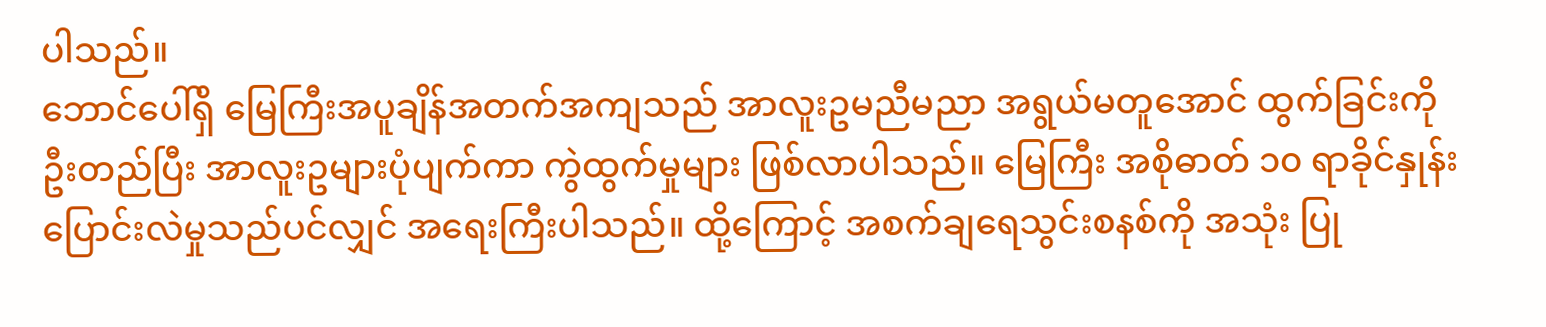ပါသည်။
ဘောင်ပေါ်ရှိ မြေကြီးအပူချိန်အတက်အကျသည် အာလူးဥမညီမညာ အရွယ်မတူအောင် ထွက်ခြင်းကို ဦးတည်ပြီး အာလူးဥများပုံပျက်ကာ ကွဲထွက်မှုများ ဖြစ်လာပါသည်။ မြေကြီး အစိုဓာတ် ၁၀ ရာခိုင်နှုန်းပြောင်းလဲမှုသည်ပင်လျှင် အရေးကြီးပါသည်။ ထို့ကြောင့် အစက်ချရေသွင်းစနစ်ကို အသုံး ပြု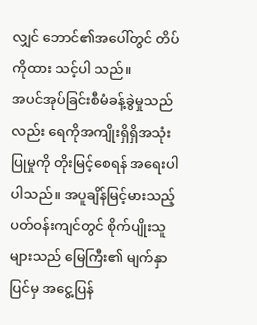လျှင် ဘောင်၏အပေါ်တွင် တိပ်ကိုထား သင့်ပါ သည်။
အပင်အုပ်ခြင်းစီမံခန့်ခွဲမှုသည်လည်း ရေကိုအကျိုးရှိရှိအသုံးပြုမှုကို တိုးမြင့်စေရန် အရေးပါပါသည်။ အပူချိန်မြင့်မားသည့်ပတ်ဝန်းကျင်တွင် စိုက်ပျိုးသူများသည် မြေကြီး၏ မျက်နှာ ပြင်မှ အငွေ့ပြန်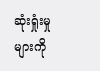ဆုံးရှုံးမှုများကို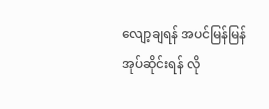လျော့ချရန် အပင်မြန်မြန်အုပ်ဆိုင်းရန် လို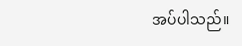အပ်ပါသည်။